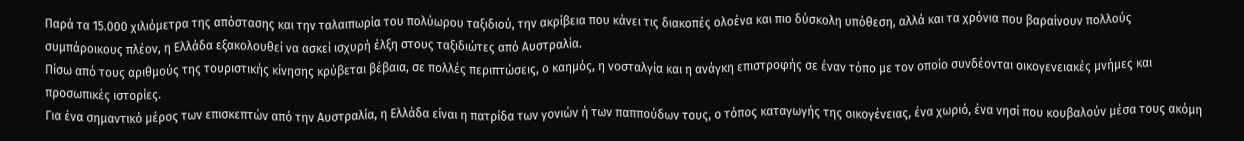Παρά τα 15.000 χιλιόμετρα της απόστασης και την ταλαιπωρία του πολύωρου ταξιδιού, την ακρίβεια που κάνει τις διακοπές ολοένα και πιο δύσκολη υπόθεση, αλλά και τα χρόνια που βαραίνουν πολλούς συμπάροικους πλέον, η Ελλάδα εξακολουθεί να ασκεί ισχυρή έλξη στους ταξιδιώτες από Αυστραλία.
Πίσω από τους αριθμούς της τουριστικής κίνησης κρύβεται βέβαια, σε πολλές περιπτώσεις, ο καημός, η νοσταλγία και η ανάγκη επιστροφής σε έναν τόπο με τον οποίο συνδέονται οικογενειακές μνήμες και προσωπικές ιστορίες.
Για ένα σημαντικό μέρος των επισκεπτών από την Αυστραλία, η Ελλάδα είναι η πατρίδα των γονιών ή των παππούδων τους, ο τόπος καταγωγής της οικογένειας, ένα χωριό, ένα νησί που κουβαλούν μέσα τους ακόμη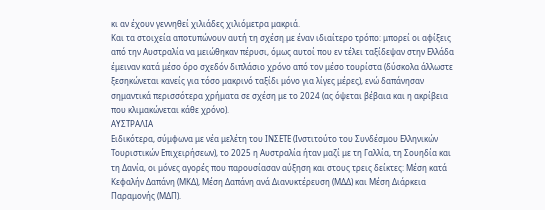κι αν έχουν γεννηθεί χιλιάδες χιλιόμετρα μακριά.
Και τα στοιχεία αποτυπώνουν αυτή τη σχέση με έναν ιδιαίτερο τρόπο: μπορεί οι αφίξεις από την Αυστραλία να μειώθηκαν πέρυσι, όμως αυτοί που εν τέλει ταξίδεψαν στην Ελλάδα έμειναν κατά μέσο όρο σχεδόν διπλάσιο χρόνο από τον μέσο τουρίστα (δύσκολα άλλωστε ξεσηκώνεται κανείς για τόσο μακρινό ταξίδι μόνο για λίγες μέρες), ενώ δαπάνησαν σημαντικά περισσότερα χρήματα σε σχέση με το 2024 (ας όψεται βέβαια και η ακρίβεια που κλιμακώνεται κάθε χρόνο).
ΑΥΣΤΡΑΛΙΑ
Ειδικότερα, σύμφωνα με νέα μελέτη του ΙΝΣΕΤΕ (Ινστιτούτο του Συνδέσμου Ελληνικών Τουριστικών Επιχειρήσεων), το 2025 η Αυστραλία ήταν μαζί με τη Γαλλία, τη Σουηδία και τη Δανία, οι μόνες αγορές που παρουσίασαν αύξηση και στους τρεις δείκτες: Μέση κατά Κεφαλήν Δαπάνη (ΜΚΔ), Μέση Δαπάνη ανά Διανυκτέρευση (ΜΔΔ) και Μέση Διάρκεια Παραμονής (ΜΔΠ).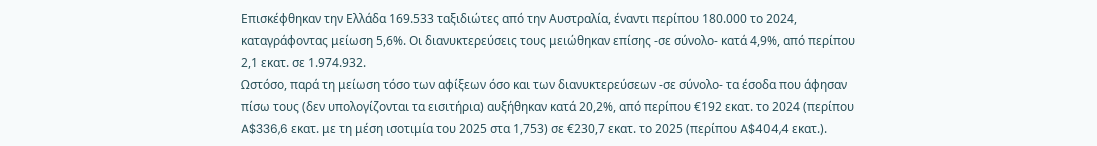Επισκέφθηκαν την Ελλάδα 169.533 ταξιδιώτες από την Αυστραλία, έναντι περίπου 180.000 το 2024, καταγράφοντας μείωση 5,6%. Οι διανυκτερεύσεις τους μειώθηκαν επίσης -σε σύνολο- κατά 4,9%, από περίπου 2,1 εκατ. σε 1.974.932.
Ωστόσο, παρά τη μείωση τόσο των αφίξεων όσο και των διανυκτερεύσεων -σε σύνολο- τα έσοδα που άφησαν πίσω τους (δεν υπολογίζονται τα εισιτήρια) αυξήθηκαν κατά 20,2%, από περίπου €192 εκατ. το 2024 (περίπου A$336,6 εκατ. με τη μέση ισοτιμία του 2025 στα 1,753) σε €230,7 εκατ. το 2025 (περίπου A$404,4 εκατ.).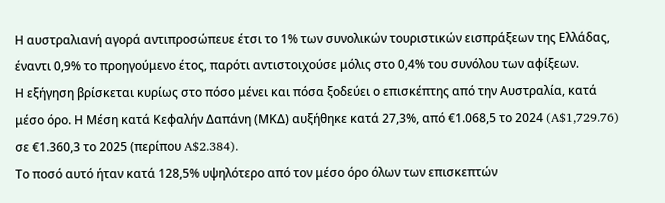Η αυστραλιανή αγορά αντιπροσώπευε έτσι το 1% των συνολικών τουριστικών εισπράξεων της Ελλάδας, έναντι 0,9% το προηγούμενο έτος, παρότι αντιστοιχούσε μόλις στο 0,4% του συνόλου των αφίξεων.
Η εξήγηση βρίσκεται κυρίως στο πόσο μένει και πόσα ξοδεύει ο επισκέπτης από την Αυστραλία, κατά μέσο όρο. Η Μέση κατά Κεφαλήν Δαπάνη (ΜΚΔ) αυξήθηκε κατά 27,3%, από €1.068,5 το 2024 (A$1,729.76) σε €1.360,3 το 2025 (περίπου A$2.384).
Το ποσό αυτό ήταν κατά 128,5% υψηλότερο από τον μέσο όρο όλων των επισκεπτών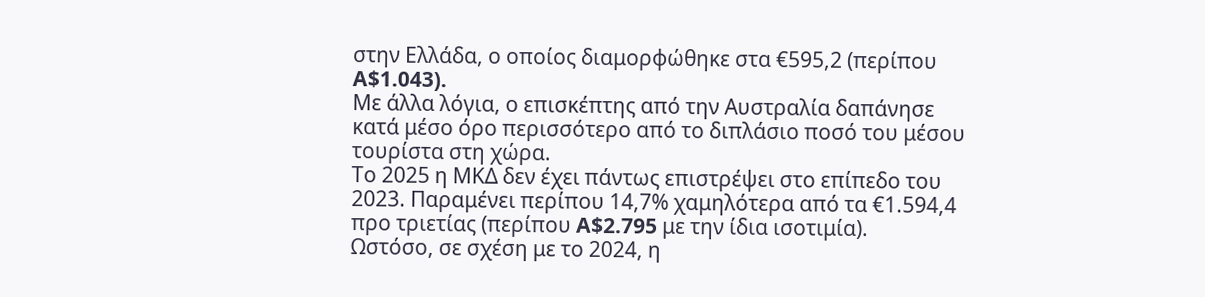στην Ελλάδα, ο οποίος διαμορφώθηκε στα €595,2 (περίπου A$1.043).
Με άλλα λόγια, ο επισκέπτης από την Αυστραλία δαπάνησε κατά μέσο όρο περισσότερο από το διπλάσιο ποσό του μέσου τουρίστα στη χώρα.
Το 2025 η ΜΚΔ δεν έχει πάντως επιστρέψει στο επίπεδο του 2023. Παραμένει περίπου 14,7% χαμηλότερα από τα €1.594,4 προ τριετίας (περίπου A$2.795 με την ίδια ισοτιμία).
Ωστόσο, σε σχέση με το 2024, η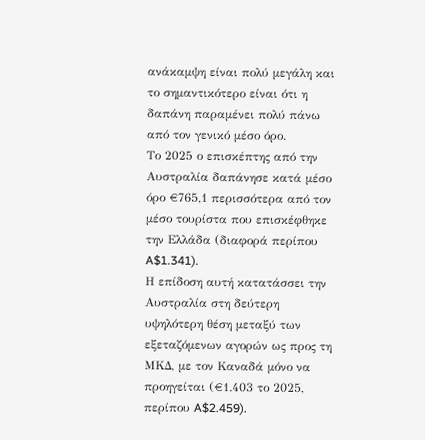ανάκαμψη είναι πολύ μεγάλη και το σημαντικότερο είναι ότι η δαπάνη παραμένει πολύ πάνω από τον γενικό μέσο όρο.
Το 2025 ο επισκέπτης από την Αυστραλία δαπάνησε κατά μέσο όρο €765,1 περισσότερα από τον μέσο τουρίστα που επισκέφθηκε την Ελλάδα (διαφορά περίπου A$1.341).
Η επίδοση αυτή κατατάσσει την Αυστραλία στη δεύτερη υψηλότερη θέση μεταξύ των εξεταζόμενων αγορών ως προς τη ΜΚΔ, με τον Καναδά μόνο να προηγείται (€1.403 το 2025, περίπου A$2.459).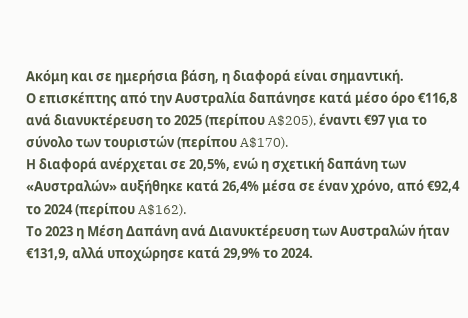Ακόμη και σε ημερήσια βάση, η διαφορά είναι σημαντική.
Ο επισκέπτης από την Αυστραλία δαπάνησε κατά μέσο όρο €116,8 ανά διανυκτέρευση το 2025 (περίπου A$205), έναντι €97 για το σύνολο των τουριστών (περίπου A$170).
Η διαφορά ανέρχεται σε 20,5%, ενώ η σχετική δαπάνη των «Αυστραλών» αυξήθηκε κατά 26,4% μέσα σε έναν χρόνο, από €92,4 το 2024 (περίπου A$162).
Το 2023 η Μέση Δαπάνη ανά Διανυκτέρευση των Αυστραλών ήταν €131,9, αλλά υποχώρησε κατά 29,9% το 2024.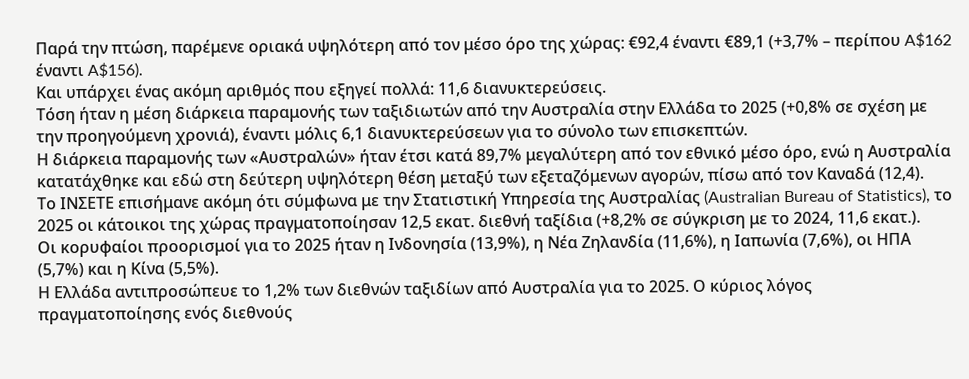Παρά την πτώση, παρέμενε οριακά υψηλότερη από τον μέσο όρο της χώρας: €92,4 έναντι €89,1 (+3,7% – περίπου A$162 έναντι A$156).
Και υπάρχει ένας ακόμη αριθμός που εξηγεί πολλά: 11,6 διανυκτερεύσεις.
Τόση ήταν η μέση διάρκεια παραμονής των ταξιδιωτών από την Αυστραλία στην Ελλάδα το 2025 (+0,8% σε σχέση με την προηγούμενη χρονιά), έναντι μόλις 6,1 διανυκτερεύσεων για το σύνολο των επισκεπτών.
Η διάρκεια παραμονής των «Αυστραλών» ήταν έτσι κατά 89,7% μεγαλύτερη από τον εθνικό μέσο όρο, ενώ η Αυστραλία κατατάχθηκε και εδώ στη δεύτερη υψηλότερη θέση μεταξύ των εξεταζόμενων αγορών, πίσω από τον Καναδά (12,4).
Το ΙΝΣΕΤΕ επισήμανε ακόμη ότι σύμφωνα με την Στατιστική Υπηρεσία της Αυστραλίας (Australian Bureau of Statistics), το 2025 οι κάτοικοι της χώρας πραγματοποίησαν 12,5 εκατ. διεθνή ταξίδια (+8,2% σε σύγκριση με το 2024, 11,6 εκατ.).
Οι κορυφαίοι προορισμοί για το 2025 ήταν η Ινδονησία (13,9%), η Νέα Ζηλανδία (11,6%), η Ιαπωνία (7,6%), οι ΗΠΑ (5,7%) και η Κίνα (5,5%).
Η Ελλάδα αντιπροσώπευε το 1,2% των διεθνών ταξιδίων από Αυστραλία για το 2025. Ο κύριος λόγος πραγματοποίησης ενός διεθνούς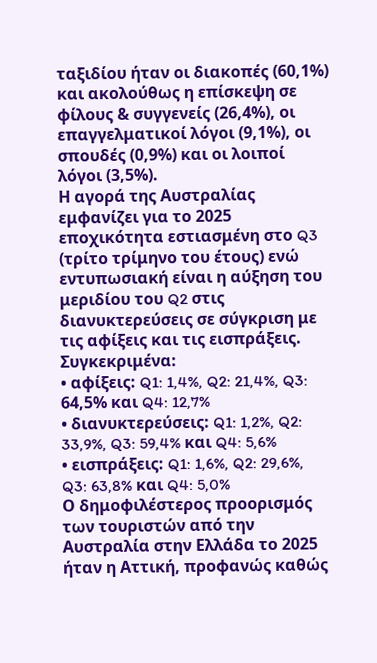ταξιδίου ήταν οι διακοπές (60,1%) και ακολούθως η επίσκεψη σε φίλους & συγγενείς (26,4%), οι επαγγελματικοί λόγοι (9,1%), οι σπουδές (0,9%) και οι λοιποί λόγοι (3,5%).
Η αγορά της Αυστραλίας εμφανίζει για το 2025 εποχικότητα εστιασμένη στο Q3 (τρίτο τρίμηνο του έτους) ενώ εντυπωσιακή είναι η αύξηση του μεριδίου του Q2 στις διανυκτερεύσεις σε σύγκριση με τις αφίξεις και τις εισπράξεις.
Συγκεκριμένα:
• αφίξεις: Q1: 1,4%, Q2: 21,4%, Q3: 64,5% και Q4: 12,7%
• διανυκτερεύσεις: Q1: 1,2%, Q2: 33,9%, Q3: 59,4% και Q4: 5,6%
• εισπράξεις: Q1: 1,6%, Q2: 29,6%, Q3: 63,8% και Q4: 5,0%
Ο δημοφιλέστερος προορισμός των τουριστών από την Αυστραλία στην Ελλάδα το 2025 ήταν η Αττική, προφανώς καθώς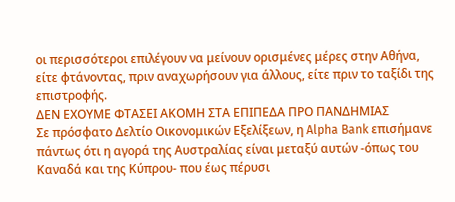οι περισσότεροι επιλέγουν να μείνουν ορισμένες μέρες στην Αθήνα, είτε φτάνοντας, πριν αναχωρήσουν για άλλους, είτε πριν το ταξίδι της επιστροφής.
ΔΕΝ ΕΧΟΥΜΕ ΦΤΑΣΕΙ ΑΚΟΜΗ ΣΤΑ ΕΠΙΠΕΔΑ ΠΡΟ ΠΑΝΔΗΜΙΑΣ
Σε πρόσφατο Δελτίο Οικονομικών Εξελίξεων, η Alpha Bank επισήμανε πάντως ότι η αγορά της Αυστραλίας είναι μεταξύ αυτών -όπως του Καναδά και της Κύπρου- που έως πέρυσι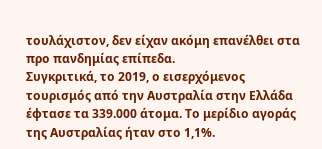τουλάχιστον, δεν είχαν ακόμη επανέλθει στα προ πανδημίας επίπεδα.
Συγκριτικά, το 2019, ο εισερχόμενος τουρισμός από την Αυστραλία στην Ελλάδα έφτασε τα 339.000 άτομα. Το μερίδιο αγοράς της Αυστραλίας ήταν στο 1,1%.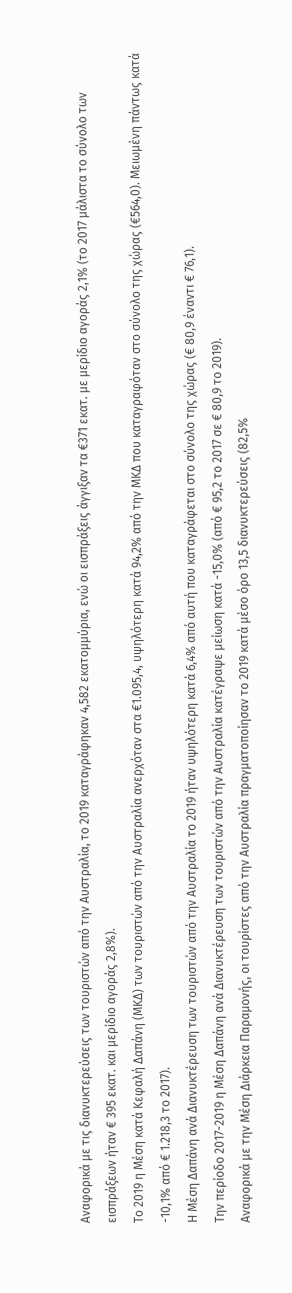Αναφορικά με τις διανυκτερεύσεις των τουριστών από την Αυστραλία, το 2019 καταγράφηκαν 4,582 εκατομμύρια, ενώ οι εισπράξεις άγγιξαν τα €371 εκατ. με μερίδιο αγοράς 2,1% (το 2017 μάλιστα το σύνολο των εισπράξεων ήταν € 395 εκατ. και μερίδιο αγοράς 2,8%).
Το 2019 η Μέση κατά Κεφαλή Δαπάνη (ΜΚΔ) των τουριστών από την Αυστραλία ανερχόταν στα €1.095,4, υψηλότερη κατά 94,2% από την ΜΚΔ που καταγραφόταν στο σύνολο της χώρας (€564,0). Μειωμένη πάντως κατά -10,1% από € 1.218,3 το 2017).
Η Μέση Δαπάνη ανά Διανυκτέρευση των τουριστών από την Αυστραλία το 2019 ήταν υψηλότερη κατά 6,4% από αυτή που καταγράφεται στο σύνολο της χώρας (€ 80,9 έναντι € 76,1).
Την περίοδο 2017-2019 η Μέση Δαπάνη ανά Διανυκτέρευση των τουριστών από την Αυστραλία κατέγραψε μείωση κατά -15,0% (από € 95,2 το 2017 σε € 80,9 το 2019).
Αναφορικά με την Μέση Διάρκεια Παραμονής, οι τουρίστες από την Αυστραλία πραγματοποίησαν το 2019 κατά μέσο όρο 13,5 διανυκτερεύσεις (82,5%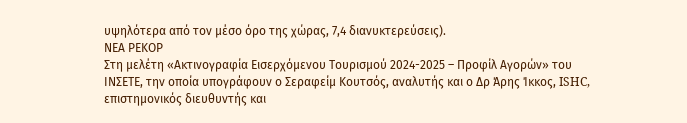υψηλότερα από τον μέσο όρο της χώρας, 7,4 διανυκτερεύσεις).
ΝΕΑ ΡΕΚΟΡ
Στη μελέτη «Ακτινογραφία Εισερχόμενου Τουρισμού 2024-2025 – Προφίλ Αγορών» του ΙΝΣΕΤΕ, την οποία υπογράφουν ο Σεραφείμ Κουτσός, αναλυτής και ο Δρ Άρης Ίκκος, ISHC, επιστημονικός διευθυντής και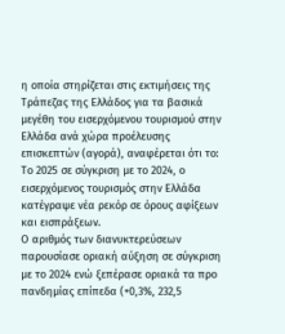η οποία στηρίζεται στις εκτιμήσεις της Τράπεζας της Ελλάδος για τα βασικά μεγέθη του εισερχόμενου τουρισμού στην Ελλάδα ανά χώρα προέλευσης επισκεπτών (αγορά), αναφέρεται ότι το:
Το 2025 σε σύγκριση με το 2024, ο εισερχόμενος τουρισμός στην Ελλάδα κατέγραψε νέα ρεκόρ σε όρους αφίξεων και εισπράξεων.
Ο αριθμός των διανυκτερεύσεων παρουσίασε οριακή αύξηση σε σύγκριση με το 2024 ενώ ξεπέρασε οριακά τα προ πανδημίας επίπεδα (+0,3%, 232,5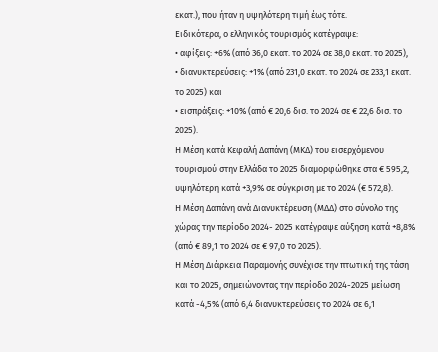εκατ.), που ήταν η υψηλότερη τιμή έως τότε.
Ειδικότερα, ο ελληνικός τουρισμός κατέγραψε:
• αφίξεις: +6% (από 36,0 εκατ. το 2024 σε 38,0 εκατ. το 2025),
• διανυκτερεύσεις: +1% (από 231,0 εκατ. το 2024 σε 233,1 εκατ. το 2025) και
• εισπράξεις: +10% (από € 20,6 δισ. το 2024 σε € 22,6 δισ. το 2025).
Η Μέση κατά Κεφαλή Δαπάνη (ΜΚΔ) του εισερχόμενου τουρισμού στην Ελλάδα το 2025 διαμορφώθηκε στα € 595,2, υψηλότερη κατά +3,9% σε σύγκριση με το 2024 (€ 572,8).
Η Μέση Δαπάνη ανά Διανυκτέρευση (ΜΔΔ) στο σύνολο της χώρας την περίοδο 2024- 2025 κατέγραψε αύξηση κατά +8,8% (από € 89,1 το 2024 σε € 97,0 το 2025).
Η Μέση Διάρκεια Παραμονής συνέχισε την πτωτική της τάση και το 2025, σημειώνοντας την περίοδο 2024-2025 μείωση κατά -4,5% (από 6,4 διανυκτερεύσεις το 2024 σε 6,1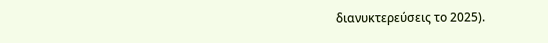διανυκτερεύσεις το 2025).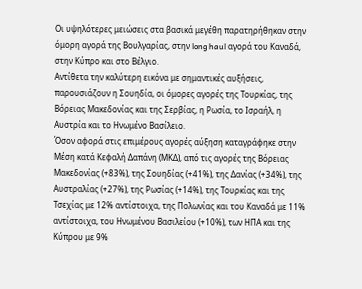Οι υψηλότερες μειώσεις στα βασικά μεγέθη παρατηρήθηκαν στην όμορη αγορά της Βουλγαρίας, στην long haul αγορά του Καναδά, στην Κύπρο και στο Βέλγιο.
Αντίθετα την καλύτερη εικόνα με σημαντικές αυξήσεις, παρουσιάζουν η Σουηδία, οι όμορες αγορές της Τουρκίας, της Βόρειας Μακεδονίας και της Σερβίας, η Ρωσία, το Ισραήλ, η Αυστρία και το Ηνωμένο Βασίλειο.
Όσον αφορά στις επιμέρους αγορές αύξηση καταγράφηκε στην Μέση κατά Κεφαλή Δαπάνη (ΜΚΔ), από τις αγορές της Βόρειας Μακεδονίας (+83%), της Σουηδίας (+41%), της Δανίας (+34%), της Αυστραλίας (+27%), της Ρωσίας (+14%), της Τουρκίας και της Τσεχίας με 12% αντίστοιχα, της Πολωνίας και του Καναδά με 11% αντίστοιχα, του Ηνωμένου Βασιλείου (+10%), των ΗΠΑ και της Κύπρου με 9%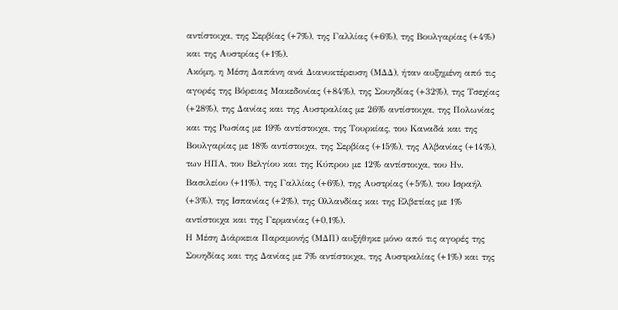αντίστοιχα, της Σερβίας (+7%), της Γαλλίας (+6%), της Βουλγαρίας (+4%) και της Αυστρίας (+1%).
Ακόμη, η Μέση Δαπάνη ανά Διανυκτέρευση (ΜΔΔ), ήταν αυξημένη από τις αγορές της Βόρειας Μακεδονίας (+84%), της Σουηδίας (+32%), της Τσεχίας (+28%), της Δανίας και της Αυστραλίας με 26% αντίστοιχα, της Πολωνίας και της Ρωσίας με 19% αντίστοιχα, της Τουρκίας, του Καναδά και της Βουλγαρίας με 18% αντίστοιχα, της Σερβίας (+15%), της Αλβανίας (+14%), των ΗΠΑ, του Βελγίου και της Κύπρου με 12% αντίστοιχα, του Ην. Βασιλείου (+11%), της Γαλλίας (+6%), της Αυστρίας (+5%), του Ισραήλ (+3%), της Ισπανίας (+2%), της Ολλανδίας και της Ελβετίας με 1% αντίστοιχα και της Γερμανίας (+0,1%).
Η Μέση Διάρκεια Παραμονής (ΜΔΠ) αυξήθηκε μόνο από τις αγορές της Σουηδίας και της Δανίας με 7% αντίστοιχα, της Αυστραλίας (+1%) και της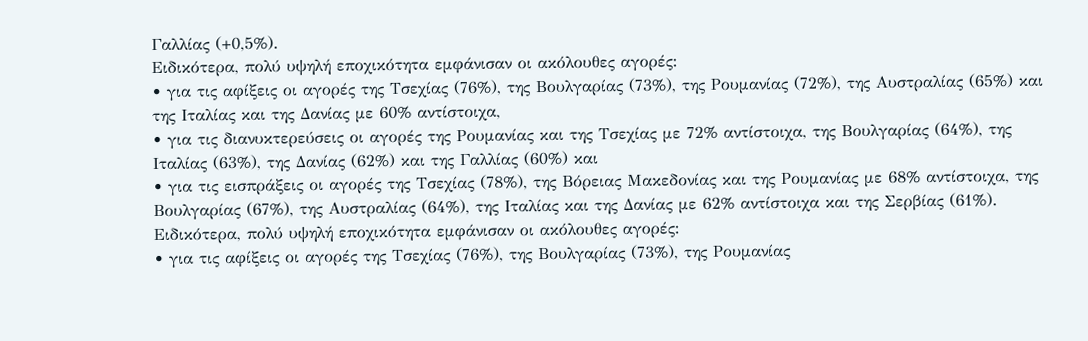Γαλλίας (+0,5%).
Ειδικότερα, πολύ υψηλή εποχικότητα εμφάνισαν οι ακόλουθες αγορές:
• για τις αφίξεις οι αγορές της Τσεχίας (76%), της Βουλγαρίας (73%), της Ρουμανίας (72%), της Αυστραλίας (65%) και της Ιταλίας και της Δανίας με 60% αντίστοιχα,
• για τις διανυκτερεύσεις οι αγορές της Ρουμανίας και της Τσεχίας με 72% αντίστοιχα, της Βουλγαρίας (64%), της Ιταλίας (63%), της Δανίας (62%) και της Γαλλίας (60%) και
• για τις εισπράξεις οι αγορές της Τσεχίας (78%), της Βόρειας Μακεδονίας και της Ρουμανίας με 68% αντίστοιχα, της Βουλγαρίας (67%), της Αυστραλίας (64%), της Ιταλίας και της Δανίας με 62% αντίστοιχα και της Σερβίας (61%).
Ειδικότερα, πολύ υψηλή εποχικότητα εμφάνισαν οι ακόλουθες αγορές:
• για τις αφίξεις οι αγορές της Τσεχίας (76%), της Βουλγαρίας (73%), της Ρουμανίας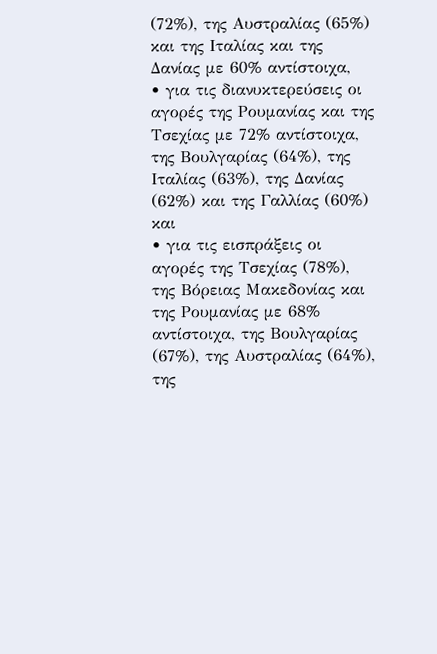(72%), της Αυστραλίας (65%) και της Ιταλίας και της Δανίας με 60% αντίστοιχα,
• για τις διανυκτερεύσεις οι αγορές της Ρουμανίας και της Τσεχίας με 72% αντίστοιχα, της Βουλγαρίας (64%), της Ιταλίας (63%), της Δανίας (62%) και της Γαλλίας (60%) και
• για τις εισπράξεις οι αγορές της Τσεχίας (78%), της Βόρειας Μακεδονίας και της Ρουμανίας με 68% αντίστοιχα, της Βουλγαρίας (67%), της Αυστραλίας (64%), της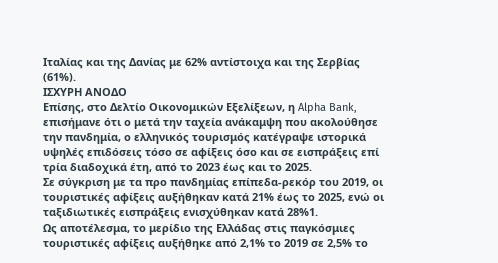Ιταλίας και της Δανίας με 62% αντίστοιχα και της Σερβίας (61%).
ΙΣΧΥΡΗ ΑΝΟΔΟ
Επίσης, στο Δελτίο Οικονομικών Εξελίξεων, η Alpha Bank, επισήμανε ότι ο μετά την ταχεία ανάκαμψη που ακολούθησε την πανδημία, ο ελληνικός τουρισμός κατέγραψε ιστορικά υψηλές επιδόσεις τόσο σε αφίξεις όσο και σε εισπράξεις επί τρία διαδοχικά έτη, από το 2023 έως και το 2025.
Σε σύγκριση με τα προ πανδημίας επίπεδα-ρεκόρ του 2019, οι τουριστικές αφίξεις αυξήθηκαν κατά 21% έως το 2025, ενώ οι ταξιδιωτικές εισπράξεις ενισχύθηκαν κατά 28%1.
Ως αποτέλεσμα, το μερίδιο της Ελλάδας στις παγκόσμιες τουριστικές αφίξεις αυξήθηκε από 2,1% το 2019 σε 2,5% το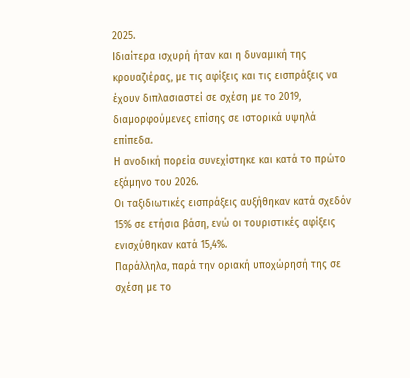2025.
Ιδιαίτερα ισχυρή ήταν και η δυναμική της κρουαζιέρας, με τις αφίξεις και τις εισπράξεις να έχουν διπλασιαστεί σε σχέση με το 2019, διαμορφούμενες επίσης σε ιστορικά υψηλά επίπεδα.
Η ανοδική πορεία συνεχίστηκε και κατά το πρώτο εξάμηνο του 2026.
Οι ταξιδιωτικές εισπράξεις αυξήθηκαν κατά σχεδόν 15% σε ετήσια βάση, ενώ οι τουριστικές αφίξεις ενισχύθηκαν κατά 15,4%.
Παράλληλα, παρά την οριακή υποχώρησή της σε σχέση με το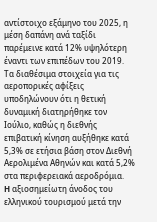αντίστοιχο εξάμηνο του 2025, η μέση δαπάνη ανά ταξίδι παρέμεινε κατά 12% υψηλότερη έναντι των επιπέδων του 2019.
Τα διαθέσιμα στοιχεία για τις αεροπορικές αφίξεις υποδηλώνουν ότι η θετική δυναμική διατηρήθηκε τον Ιούλιο, καθώς η διεθνής επιβατική κίνηση αυξήθηκε κατά 5,3% σε ετήσια βάση στον Διεθνή Αερολιμένα Αθηνών και κατά 5,2% στα περιφερειακά αεροδρόμια.
H αξιοσημείωτη άνοδος του ελληνικού τουρισμού μετά την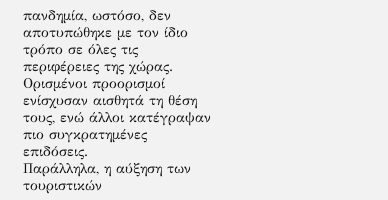πανδημία, ωστόσο, δεν αποτυπώθηκε με τον ίδιο τρόπο σε όλες τις περιφέρειες της χώρας.
Ορισμένοι προορισμοί ενίσχυσαν αισθητά τη θέση τους, ενώ άλλοι κατέγραψαν πιο συγκρατημένες επιδόσεις.
Παράλληλα, η αύξηση των τουριστικών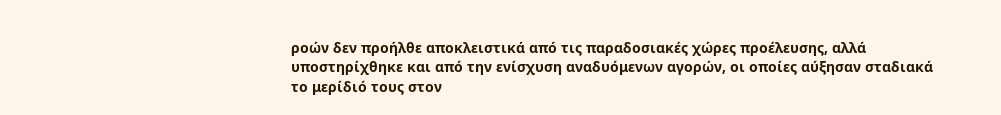ροών δεν προήλθε αποκλειστικά από τις παραδοσιακές χώρες προέλευσης, αλλά υποστηρίχθηκε και από την ενίσχυση αναδυόμενων αγορών, οι οποίες αύξησαν σταδιακά το μερίδιό τους στον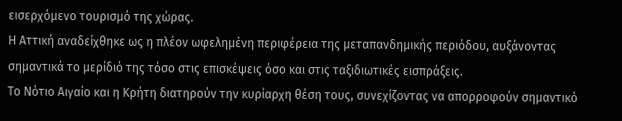εισερχόμενο τουρισμό της χώρας.
Η Αττική αναδείχθηκε ως η πλέον ωφελημένη περιφέρεια της μεταπανδημικής περιόδου, αυξάνοντας σημαντικά το μερίδιό της τόσο στις επισκέψεις όσο και στις ταξιδιωτικές εισπράξεις.
Το Νότιο Αιγαίο και η Κρήτη διατηρούν την κυρίαρχη θέση τους, συνεχίζοντας να απορροφούν σημαντικό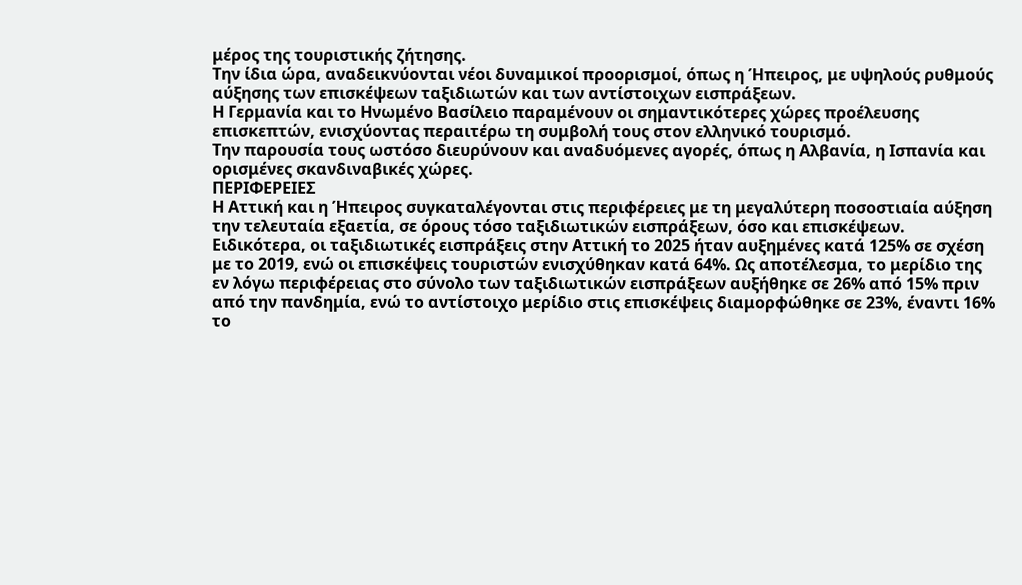μέρος της τουριστικής ζήτησης.
Την ίδια ώρα, αναδεικνύονται νέοι δυναμικοί προορισμοί, όπως η Ήπειρος, με υψηλούς ρυθμούς αύξησης των επισκέψεων ταξιδιωτών και των αντίστοιχων εισπράξεων.
Η Γερμανία και το Ηνωμένο Βασίλειο παραμένουν οι σημαντικότερες χώρες προέλευσης επισκεπτών, ενισχύοντας περαιτέρω τη συμβολή τους στον ελληνικό τουρισμό.
Την παρουσία τους ωστόσο διευρύνουν και αναδυόμενες αγορές, όπως η Αλβανία, η Ισπανία και ορισμένες σκανδιναβικές χώρες.
ΠΕΡΙΦΕΡΕΙΕΣ
Η Αττική και η Ήπειρος συγκαταλέγονται στις περιφέρειες με τη μεγαλύτερη ποσοστιαία αύξηση την τελευταία εξαετία, σε όρους τόσο ταξιδιωτικών εισπράξεων, όσο και επισκέψεων.
Ειδικότερα, οι ταξιδιωτικές εισπράξεις στην Αττική το 2025 ήταν αυξημένες κατά 125% σε σχέση με το 2019, ενώ οι επισκέψεις τουριστών ενισχύθηκαν κατά 64%. Ως αποτέλεσμα, το μερίδιο της εν λόγω περιφέρειας στο σύνολο των ταξιδιωτικών εισπράξεων αυξήθηκε σε 26% από 15% πριν από την πανδημία, ενώ το αντίστοιχο μερίδιο στις επισκέψεις διαμορφώθηκε σε 23%, έναντι 16% το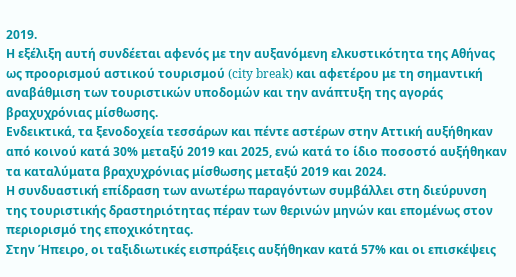2019.
Η εξέλιξη αυτή συνδέεται αφενός με την αυξανόμενη ελκυστικότητα της Αθήνας ως προορισμού αστικού τουρισμού (city break) και αφετέρου με τη σημαντική αναβάθμιση των τουριστικών υποδομών και την ανάπτυξη της αγοράς βραχυχρόνιας μίσθωσης.
Ενδεικτικά, τα ξενοδοχεία τεσσάρων και πέντε αστέρων στην Αττική αυξήθηκαν από κοινού κατά 30% μεταξύ 2019 και 2025, ενώ κατά το ίδιο ποσοστό αυξήθηκαν τα καταλύματα βραχυχρόνιας μίσθωσης μεταξύ 2019 και 2024.
Η συνδυαστική επίδραση των ανωτέρω παραγόντων συμβάλλει στη διεύρυνση της τουριστικής δραστηριότητας πέραν των θερινών μηνών και επομένως στον περιορισμό της εποχικότητας.
Στην Ήπειρο, οι ταξιδιωτικές εισπράξεις αυξήθηκαν κατά 57% και οι επισκέψεις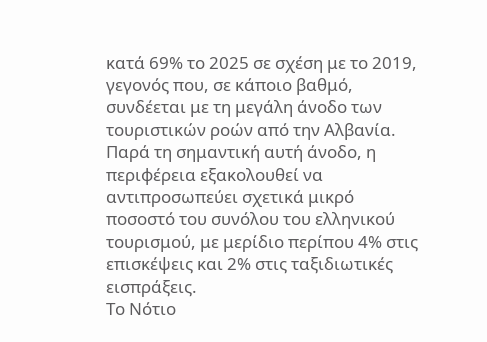κατά 69% το 2025 σε σχέση με το 2019, γεγονός που, σε κάποιο βαθμό, συνδέεται με τη μεγάλη άνοδο των τουριστικών ροών από την Αλβανία.
Παρά τη σημαντική αυτή άνοδο, η περιφέρεια εξακολουθεί να αντιπροσωπεύει σχετικά μικρό ποσοστό του συνόλου του ελληνικού τουρισμού, με μερίδιο περίπου 4% στις επισκέψεις και 2% στις ταξιδιωτικές εισπράξεις.
Το Νότιο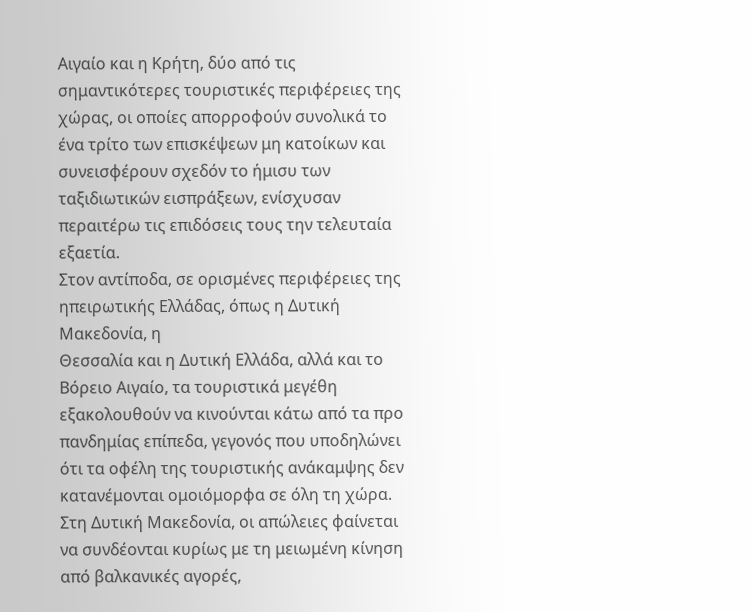Αιγαίο και η Κρήτη, δύο από τις σημαντικότερες τουριστικές περιφέρειες της χώρας, οι οποίες απορροφούν συνολικά το ένα τρίτο των επισκέψεων μη κατοίκων και συνεισφέρουν σχεδόν το ήμισυ των ταξιδιωτικών εισπράξεων, ενίσχυσαν περαιτέρω τις επιδόσεις τους την τελευταία εξαετία.
Στον αντίποδα, σε ορισμένες περιφέρειες της ηπειρωτικής Ελλάδας, όπως η Δυτική Μακεδονία, η
Θεσσαλία και η Δυτική Ελλάδα, αλλά και το Βόρειο Αιγαίο, τα τουριστικά μεγέθη εξακολουθούν να κινούνται κάτω από τα προ πανδημίας επίπεδα, γεγονός που υποδηλώνει ότι τα οφέλη της τουριστικής ανάκαμψης δεν κατανέμονται ομοιόμορφα σε όλη τη χώρα.
Στη Δυτική Μακεδονία, οι απώλειες φαίνεται να συνδέονται κυρίως με τη μειωμένη κίνηση από βαλκανικές αγορές,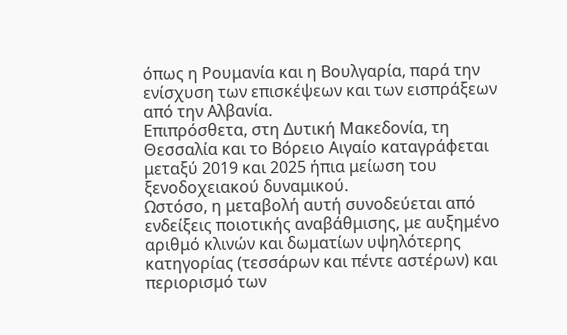όπως η Ρουμανία και η Βουλγαρία, παρά την ενίσχυση των επισκέψεων και των εισπράξεων από την Αλβανία.
Επιπρόσθετα, στη Δυτική Μακεδονία, τη Θεσσαλία και το Βόρειο Αιγαίο καταγράφεται μεταξύ 2019 και 2025 ήπια μείωση του ξενοδοχειακού δυναμικού.
Ωστόσο, η μεταβολή αυτή συνοδεύεται από ενδείξεις ποιοτικής αναβάθμισης, με αυξημένο αριθμό κλινών και δωματίων υψηλότερης κατηγορίας (τεσσάρων και πέντε αστέρων) και περιορισμό των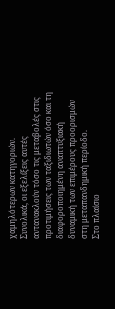χαμηλότερων κατηγοριών.
Συνολικά, οι εξελίξεις αυτές αντανακλούν τόσο τις μεταβολές στις προτιμήσεις των ταξιδιωτών όσο και τη διαφοροποιημένη αναπτυξιακή δυναμική των επιμέρους προορισμών στη μεταπανδημική περίοδο.
Στο πλαίσιο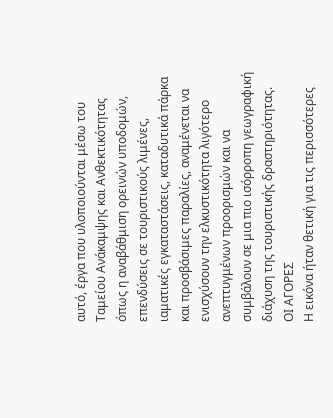αυτό, έργα που υλοποιούνται μέσω του Ταμείου Ανάκαμψης και Ανθεκτικότητας όπως η αναβάθμιση ορεινών υποδομών, επενδύσεις σε τουριστικούς λιμένες, ιαματικές εγκαταστάσεις, καταδυτικά πάρκα και προσβάσιμες παραλίες, αναμένεται να ενισχύσουν την ελκυστικότητα λιγότερο ανεπτυγμένων προορισμών και να συμβάλουν σε μια πιο ισόρροπη γεωγραφική διάχυση της τουριστικής δραστηριότητας.
ΟΙ ΑΓΟΡΕΣ
Η εικόνα ήταν θετική για τις περισσότερες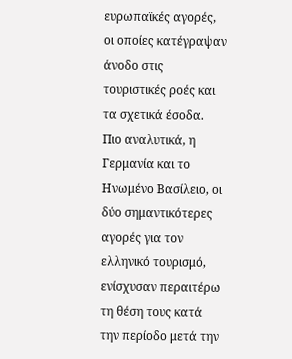ευρωπαϊκές αγορές, οι οποίες κατέγραψαν άνοδο στις τουριστικές ροές και τα σχετικά έσοδα.
Πιο αναλυτικά, η Γερμανία και το Ηνωμένο Βασίλειο, οι δύο σημαντικότερες αγορές για τον ελληνικό τουρισμό, ενίσχυσαν περαιτέρω τη θέση τους κατά την περίοδο μετά την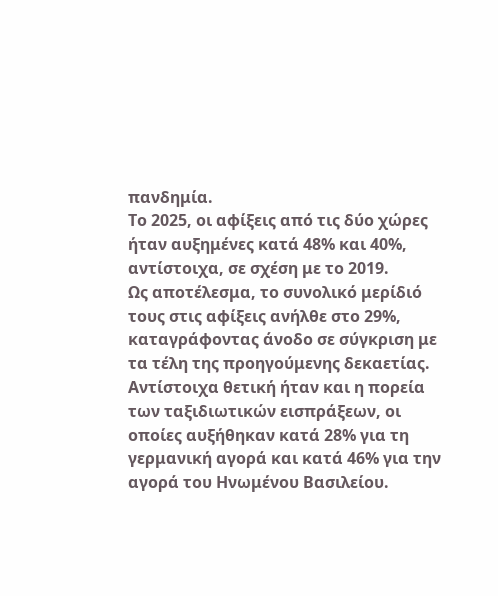πανδημία.
Το 2025, οι αφίξεις από τις δύο χώρες ήταν αυξημένες κατά 48% και 40%, αντίστοιχα, σε σχέση με το 2019.
Ως αποτέλεσμα, το συνολικό μερίδιό τους στις αφίξεις ανήλθε στο 29%, καταγράφοντας άνοδο σε σύγκριση με τα τέλη της προηγούμενης δεκαετίας. Αντίστοιχα θετική ήταν και η πορεία των ταξιδιωτικών εισπράξεων, οι οποίες αυξήθηκαν κατά 28% για τη γερμανική αγορά και κατά 46% για την αγορά του Ηνωμένου Βασιλείου.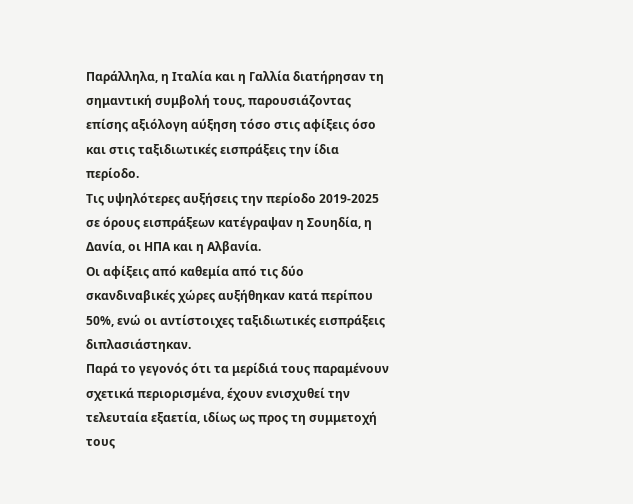Παράλληλα, η Ιταλία και η Γαλλία διατήρησαν τη σημαντική συμβολή τους, παρουσιάζοντας επίσης αξιόλογη αύξηση τόσο στις αφίξεις όσο και στις ταξιδιωτικές εισπράξεις την ίδια περίοδο.
Τις υψηλότερες αυξήσεις την περίοδο 2019-2025 σε όρους εισπράξεων κατέγραψαν η Σουηδία, η Δανία, οι ΗΠΑ και η Αλβανία.
Οι αφίξεις από καθεμία από τις δύο σκανδιναβικές χώρες αυξήθηκαν κατά περίπου 50%, ενώ οι αντίστοιχες ταξιδιωτικές εισπράξεις διπλασιάστηκαν.
Παρά το γεγονός ότι τα μερίδιά τους παραμένουν σχετικά περιορισμένα, έχουν ενισχυθεί την τελευταία εξαετία, ιδίως ως προς τη συμμετοχή τους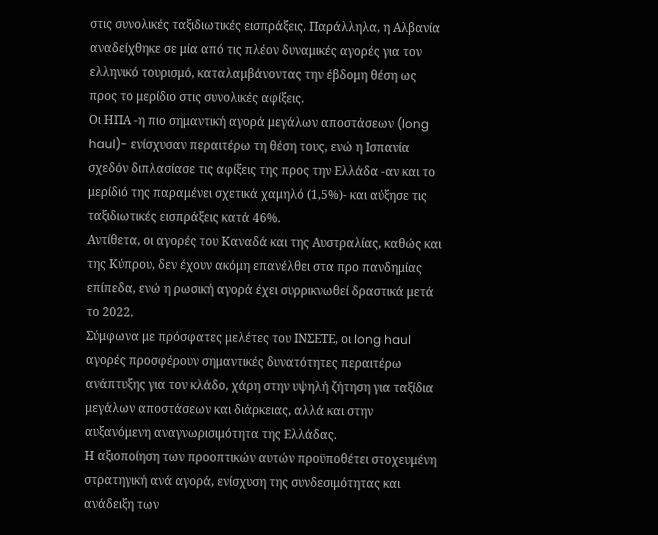στις συνολικές ταξιδιωτικές εισπράξεις. Παράλληλα, η Αλβανία αναδείχθηκε σε μία από τις πλέον δυναμικές αγορές για τον ελληνικό τουρισμό, καταλαμβάνοντας την έβδομη θέση ως προς το μερίδιο στις συνολικές αφίξεις.
Οι ΗΠΑ -η πιο σημαντική αγορά μεγάλων αποστάσεων (long haul)- ενίσχυσαν περαιτέρω τη θέση τους, ενώ η Ισπανία σχεδόν διπλασίασε τις αφίξεις της προς την Ελλάδα -αν και το μερίδιό της παραμένει σχετικά χαμηλό (1,5%)- και αύξησε τις ταξιδιωτικές εισπράξεις κατά 46%.
Αντίθετα, οι αγορές του Καναδά και της Αυστραλίας, καθώς και της Κύπρου, δεν έχουν ακόμη επανέλθει στα προ πανδημίας επίπεδα, ενώ η ρωσική αγορά έχει συρρικνωθεί δραστικά μετά το 2022.
Σύμφωνα με πρόσφατες μελέτες του ΙΝΣΕΤΕ, οι long haul αγορές προσφέρουν σημαντικές δυνατότητες περαιτέρω ανάπτυξης για τον κλάδο, χάρη στην υψηλή ζήτηση για ταξίδια μεγάλων αποστάσεων και διάρκειας, αλλά και στην αυξανόμενη αναγνωρισιμότητα της Ελλάδας.
Η αξιοποίηση των προοπτικών αυτών προϋποθέτει στοχευμένη στρατηγική ανά αγορά, ενίσχυση της συνδεσιμότητας και ανάδειξη των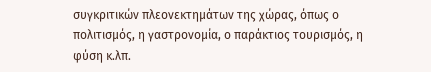συγκριτικών πλεονεκτημάτων της χώρας, όπως ο πολιτισμός, η γαστρονομία, ο παράκτιος τουρισμός, η φύση κ.λπ.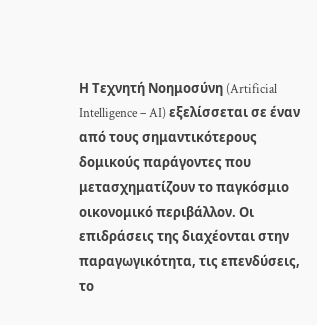Η Τεχνητή Νοημοσύνη (Artificial Intelligence – AI) εξελίσσεται σε έναν από τους σημαντικότερους δομικούς παράγοντες που μετασχηματίζουν το παγκόσμιο οικονομικό περιβάλλον. Οι επιδράσεις της διαχέονται στην παραγωγικότητα, τις επενδύσεις, το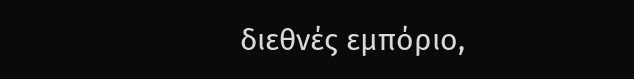διεθνές εμπόριο,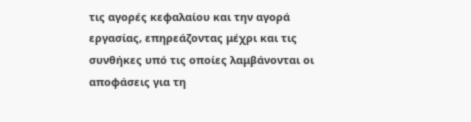τις αγορές κεφαλαίου και την αγορά εργασίας, επηρεάζοντας μέχρι και τις συνθήκες υπό τις οποίες λαμβάνονται οι αποφάσεις για τη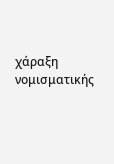χάραξη νομισματικής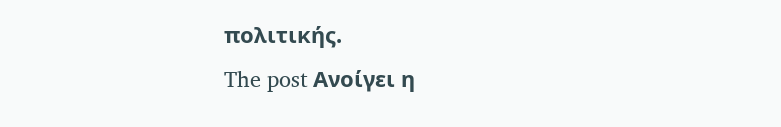πολιτικής.
The post Ανοίγει η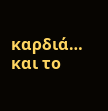καρδιά… και το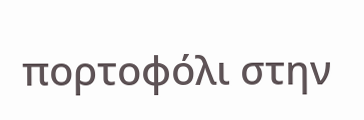πορτοφόλι στην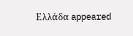Ελλάδα appeared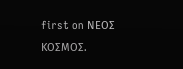first on ΝΕΟΣ ΚΟΣΜΟΣ.